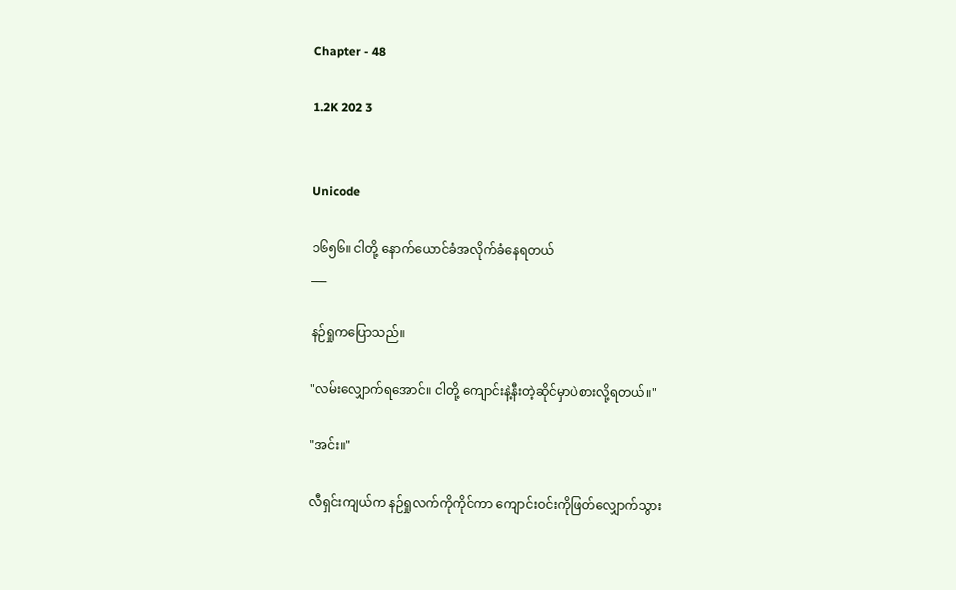Chapter - 48

1.2K 202 3


Unicode

၁၆၅၆။ ငါတို့ နောက်ယောင်ခံအလိုက်ခံနေရတယ်
___

နဉ်ရှုကပြောသည်။

"လမ်းလျှောက်ရအောင်။ ငါတို့ ကျောင်းနဲ့နီးတဲ့ဆိုင်မှာပဲစားလို့ရတယ်။"

"အင်း။"

လီရှင်းကျယ်က နဉ်ရှုလက်ကိုကိုင်ကာ ကျောင်းဝင်းကိုဖြတ်လျှောက်သွား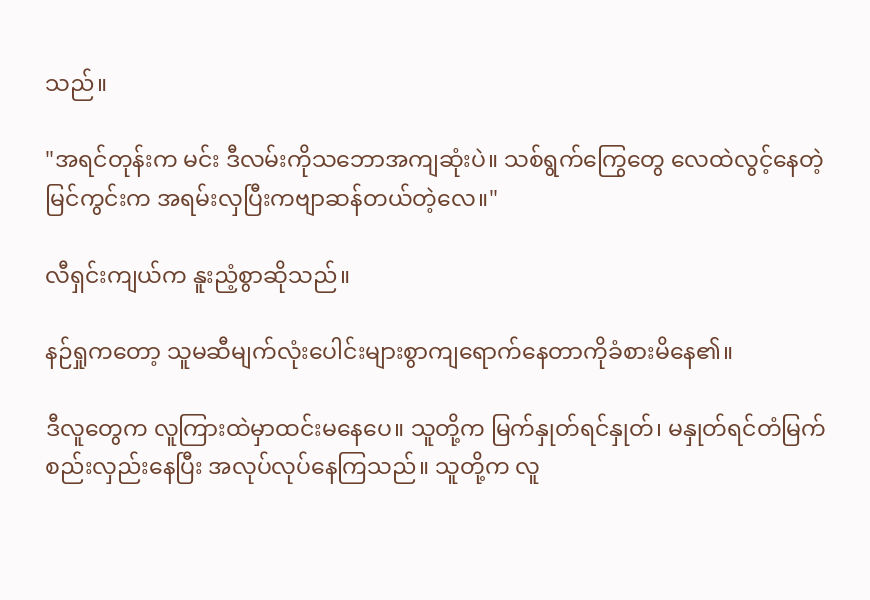သည်။

"အရင်တုန်းက မင်း ဒီလမ်းကိုသဘောအကျဆုံးပဲ။ သစ်ရွက်ကြွေတွေ လေထဲလွင့်နေတဲ့မြင်ကွင်းက အရမ်းလှပြီးကဗျာဆန်တယ်တဲ့လေ။"

လီရှင်းကျယ်က နူးညံ့စွာဆိုသည်။

နဉ်ရှုကတော့ သူမဆီမျက်လုံးပေါင်းများစွာကျရောက်နေတာကိုခံစားမိနေ၏။

ဒီလူတွေက လူကြားထဲမှာထင်းမနေပေ။ သူတို့က မြက်နှုတ်ရင်နှုတ်၊ မနှုတ်ရင်တံမြက်စည်းလှည်းနေပြီး အလုပ်လုပ်နေကြသည်။ သူတို့က လူ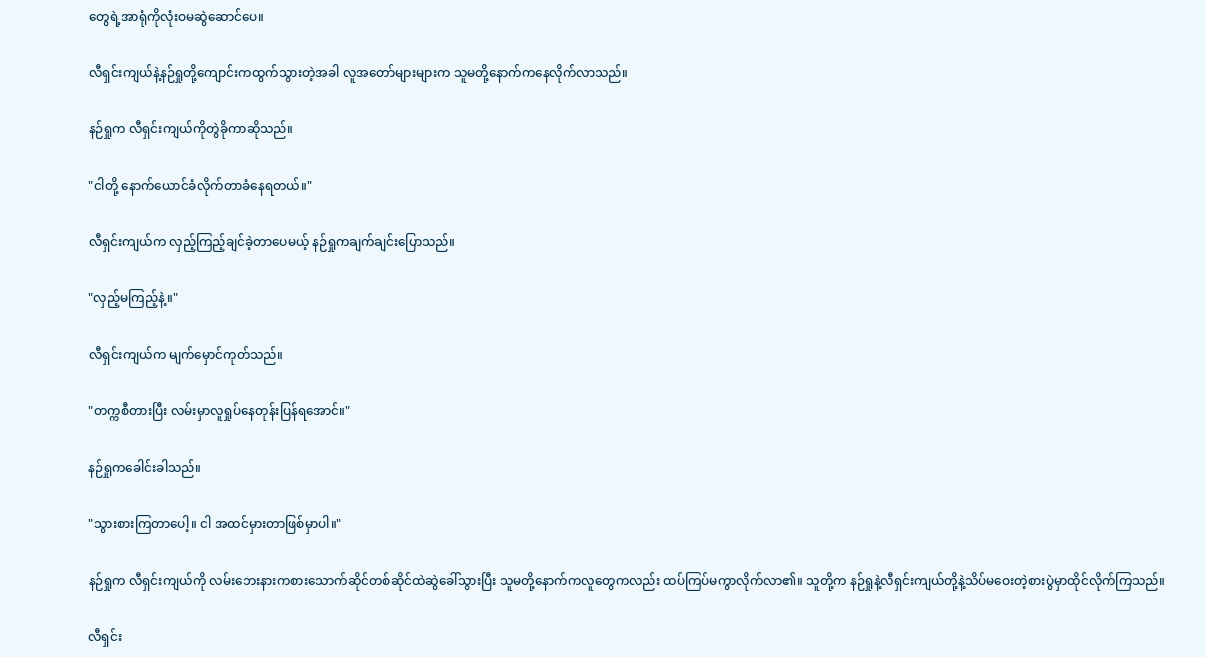တွေရဲ့အာရုံကိုလုံးဝမဆွဲဆောင်ပေ။

လီရှင်းကျယ်နဲ့နဉ်ရှုတို့ကျောင်းကထွက်သွားတဲ့အခါ လူအတော်များများက သူမတို့နောက်ကနေလိုက်လာသည်။

နဉ်ရှုက လီရှင်းကျယ်ကိုတွဲခိုကာဆိုသည်။

"ငါတို့ နောက်ယောင်ခံလိုက်တာခံနေရတယ်။"

လီရှင်းကျယ်က လှည့်ကြည့်ချင်ခဲ့တာပေမယ့် နဉ်ရှုကချက်ချင်းပြောသည်။

"လှည့်မကြည့်နဲ့။"

လီရှင်းကျယ်က မျက်မှောင်ကုတ်သည်။

"တက္ကစီတားပြီး လမ်းမှာလူရှုပ်နေတုန်းပြန်ရအောင်။"

နဉ်ရှုကခေါင်းခါသည်။

"သွားစားကြတာပေါ့။ ငါ အထင်မှားတာဖြစ်မှာပါ။"

နဉ်ရှုက လီရှင်းကျယ်ကို လမ်းဘေးနားကစားသောက်ဆိုင်တစ်ဆိုင်ထဲဆွဲခေါ်သွားပြီး သူမတို့နောက်ကလူတွေကလည်း ထပ်ကြပ်မကွာလိုက်လာ၏။ သူတို့က နဉ်ရှုနဲ့လီရှင်းကျယ်တို့နဲ့သိပ်မဝေးတဲ့စားပွဲမှာထိုင်လိုက်ကြသည်။

လီရှင်း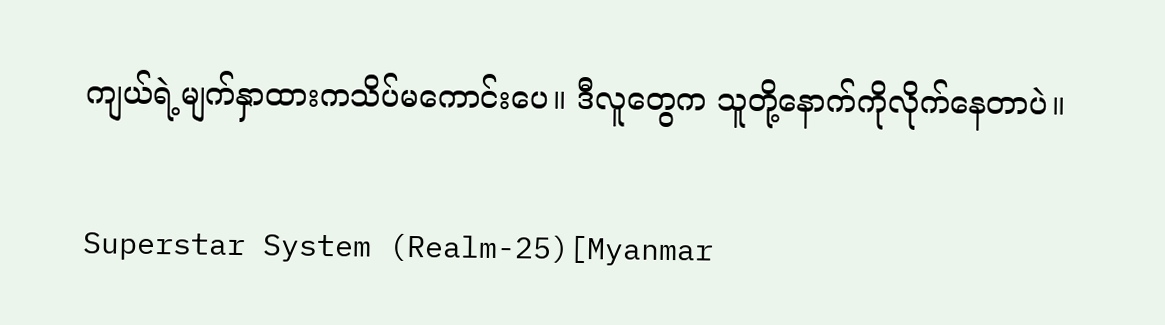ကျယ်ရဲ့မျက်နှာထားကသိပ်မကောင်းပေ။ ဒီလူတွေက သူတို့နောက်ကိုလိုက်နေတာပဲ။

Superstar System (Realm-25)[Myanmar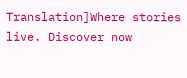Translation]Where stories live. Discover now